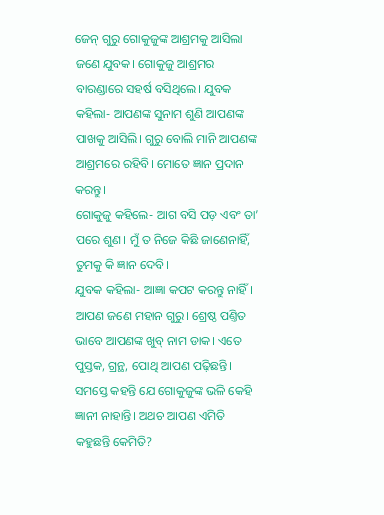ଜେନ୍ ଗୁରୁ ଗୋକୁଜୁଙ୍କ ଆଶ୍ରମକୁ ଆସିଲା ଜଣେ ଯୁବକ। ଗୋକୁଜୁ ଆଶ୍ରମର ବାରଣ୍ଡାରେ ସହର୍ଷ ବସିଥିଲେ। ଯୁବକ କହିଲା- ଆପଣଙ୍କ ସୁନାମ ଶୁଣି ଆପଣଙ୍କ ପାଖକୁ ଆସିଲି। ଗୁରୁ ବୋଲି ମାନି ଆପଣଙ୍କ ଆଶ୍ରମରେ ରହିବି। ମୋତେ ଜ୍ଞାନ ପ୍ରଦାନ କରନ୍ତୁ।
ଗୋକୁଜୁ କହିଲେ- ଆଗ ବସି ପଡ଼ ଏବଂ ତା’ ପରେ ଶୁଣ। ମୁଁ ତ ନିଜେ କିଛି ଜାଣେନାହିଁ, ତୁମକୁ କି ଜ୍ଞାନ ଦେବି।
ଯୁବକ କହିଲା- ଆଜ୍ଞା କପଟ କରନ୍ତୁ ନାହିଁ। ଆପଣ ଜଣେ ମହାନ ଗୁରୁ। ଶ୍ରେଷ୍ଠ ପଣ୍ତିତ ଭାବେ ଆପଣଙ୍କ ଖୁବ୍ ନାମ ଡାକ। ଏତେ ପୁସ୍ତକ, ଗ୍ରନ୍ଥ, ପୋଥି ଆପଣ ପଢ଼ିଛନ୍ତି। ସମସ୍ତେ କହନ୍ତି ଯେ ଗୋକୁଜୁଙ୍କ ଭଳି କେହି ଜ୍ଞାନୀ ନାହାନ୍ତି। ଅଥଚ ଆପଣ ଏମିତି କହୁଛନ୍ତି କେମିତି?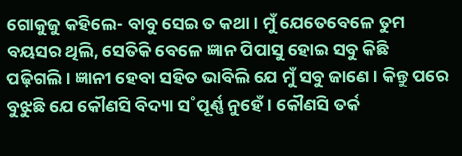ଗୋକୁଜୁ କହିଲେ- ବାବୁ ସେଇ ତ କଥା। ମୁଁ ଯେତେବେଳେ ତୁମ ବୟସର ଥିଲି, ସେତିକି ବେଳେ ଜ୍ଞାନ ପିପାସୁ ହୋଇ ସବୁ କିଛି ପଢ଼ିଗଲି। ଜ୍ଞାନୀ ହେବା ସହିତ ଭାବିଲି ଯେ ମୁଁ ସବୁ ଜାଣେ। କିନ୍ତୁ ପରେ ବୁଝୁଛି ଯେ କୌଣସି ବିଦ୍ୟା ସ˚ପୂର୍ଣ୍ଣ ନୁହେଁ। କୌଣସି ତର୍କ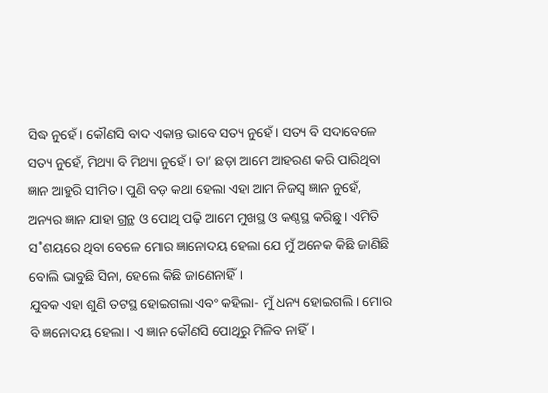ସିଦ୍ଧ ନୁହେଁ। କୌଣସି ବାଦ ଏକାନ୍ତ ଭାବେ ସତ୍ୟ ନୁହେଁ। ସତ୍ୟ ବି ସଦାବେଳେ ସତ୍ୟ ନୁହେଁ, ମିଥ୍ୟା ବି ମିଥ୍ୟା ନୁହେଁ। ତା’ ଛଡ଼ା ଆମେ ଆହରଣ କରି ପାରିଥିବା ଜ୍ଞାନ ଆହୁରି ସୀମିତ। ପୁଣି ବଡ଼ କଥା ହେଲା ଏହା ଆମ ନିଜସ୍ବ ଜ୍ଞାନ ନୁହେଁ, ଅନ୍ୟର ଜ୍ଞାନ ଯାହା ଗ୍ରନ୍ଥ ଓ ପୋଥି ପଢ଼ି ଆମେ ମୁଖସ୍ଥ ଓ କଣ୍ଠସ୍ଥ କରିଛୁ। ଏମିତି ସ˚ଶୟରେ ଥିବା ବେଳେ ମୋର ଜ୍ଞାନୋଦୟ ହେଲା ଯେ ମୁଁ ଅନେକ କିଛି ଜାଣିଛି ବୋଲି ଭାବୁଛି ସିନା, ହେଲେ କିଛି ଜାଣେନାହିଁ।
ଯୁବକ ଏହା ଶୁଣି ତଟସ୍ଥ ହୋଇଗଲା ଏବଂ କହିଲା- ମୁଁ ଧନ୍ୟ ହୋଇଗଲି। ମୋର ବି ଜ୍ଞନୋଦୟ ହେଲା। ଏ ଜ୍ଞାନ କୌଣସି ପୋଥିରୁ ମିଳିବ ନାହିଁ।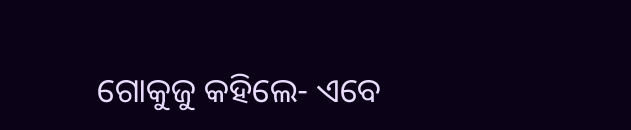ଗୋକୁଜୁ କହିଲେ- ଏବେ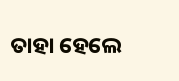ତାହା ହେଲେ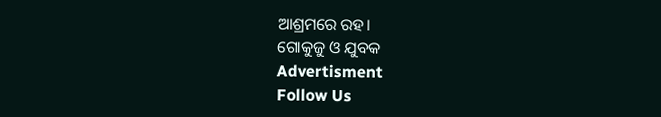ଆଶ୍ରମରେ ରହ।
ଗୋକୁଜୁ ଓ ଯୁବକ
Advertisment
Follow Us